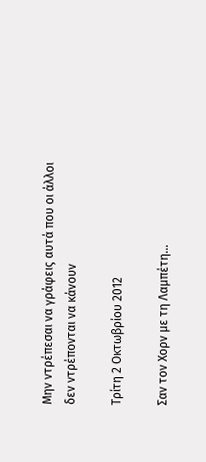Μην ντρέπεσαι να γράφεις αυτά που οι άλλοι δεν ντρέπονται να κάνουν

Τρίτη 2 Οκτωβρίου 2012

Σαν τον Χορν με τη Λαμπέτη...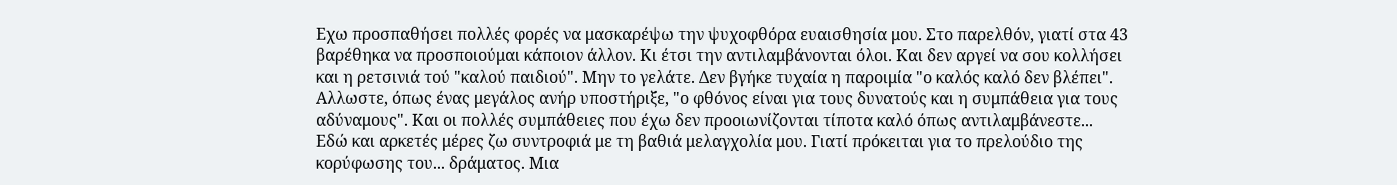Εχω προσπαθήσει πολλές φορές να μασκαρέψω την ψυχοφθόρα ευαισθησία μου. Στο παρελθόν, γιατί στα 43 βαρέθηκα να προσποιούμαι κάποιον άλλον. Κι έτσι την αντιλαμβάνονται όλοι. Και δεν αργεί να σου κολλήσει και η ρετσινιά τού "καλού παιδιού". Μην το γελάτε. Δεν βγήκε τυχαία η παροιμία "ο καλός καλό δεν βλέπει". Αλλωστε, όπως ένας μεγάλος ανήρ υποστήριξε, "ο φθόνος είναι για τους δυνατούς και η συμπάθεια για τους αδύναμους". Και οι πολλές συμπάθειες που έχω δεν προοιωνίζονται τίποτα καλό όπως αντιλαμβάνεστε...
Εδώ και αρκετές μέρες ζω συντροφιά με τη βαθιά μελαγχολία μου. Γιατί πρόκειται για το πρελούδιο της κορύφωσης του... δράματος. Μια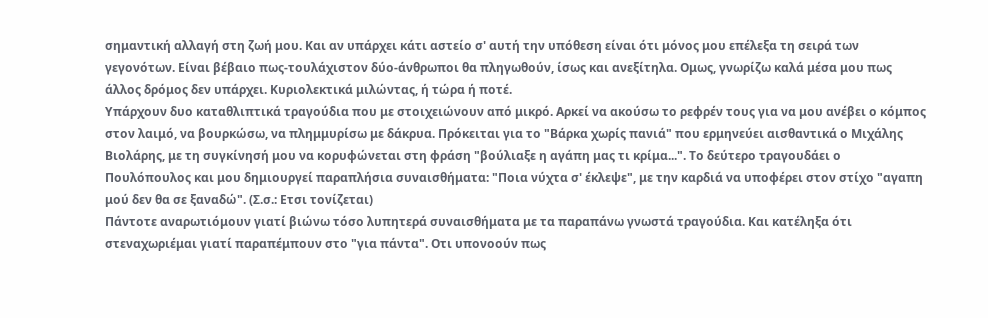σημαντική αλλαγή στη ζωή μου. Και αν υπάρχει κάτι αστείο σ' αυτή την υπόθεση είναι ότι μόνος μου επέλεξα τη σειρά των γεγονότων. Είναι βέβαιο πως-τουλάχιστον δύο-άνθρωποι θα πληγωθούν, ίσως και ανεξίτηλα. Ομως, γνωρίζω καλά μέσα μου πως άλλος δρόμος δεν υπάρχει. Κυριολεκτικά μιλώντας, ή τώρα ή ποτέ.
Υπάρχουν δυο καταθλιπτικά τραγούδια που με στοιχειώνουν από μικρό. Αρκεί να ακούσω το ρεφρέν τους για να μου ανέβει ο κόμπος στον λαιμό, να βουρκώσω, να πλημμυρίσω με δάκρυα. Πρόκειται για το "Βάρκα χωρίς πανιά" που ερμηνεύει αισθαντικά ο Μιχάλης Βιολάρης, με τη συγκίνησή μου να κορυφώνεται στη φράση "βούλιαξε η αγάπη μας τι κρίμα...". Το δεύτερο τραγουδάει ο Πουλόπουλος και μου δημιουργεί παραπλήσια συναισθήματα: "Ποια νύχτα σ' έκλεψε", με την καρδιά να υποφέρει στον στίχο "αγαπη μού δεν θα σε ξαναδώ". (Σ.σ.: Ετσι τονίζεται)
Πάντοτε αναρωτιόμουν γιατί βιώνω τόσο λυπητερά συναισθήματα με τα παραπάνω γνωστά τραγούδια. Και κατέληξα ότι στεναχωριέμαι γιατί παραπέμπουν στο "για πάντα". Οτι υπονοούν πως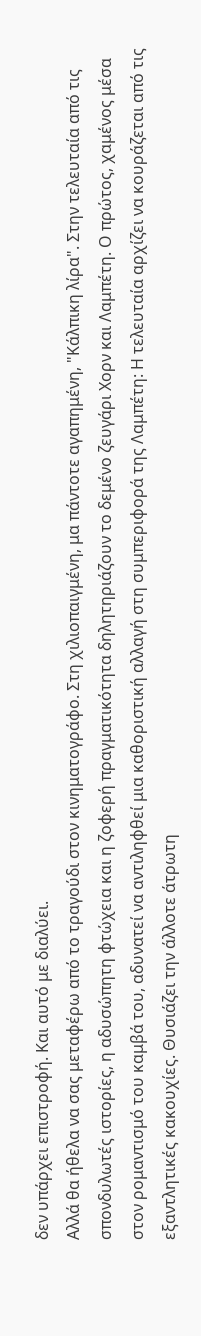δεν υπάρχει επιστροφή. Και αυτό με διαλύει.
Αλλά θα ήθελα να σας μεταφέρω από το τραγούδι στον κινηματογράφο. Στη χιλιοπαιγμένη, μα πάντοτε αγαπημένη, "Κάλπικη λίρα". Στην τελευταία από τις σπονδυλωτές ιστορίες, η αδυσώπητη φτώχεια και η ζοφερή πραγματικότητα δηλητηριάζουν το δεμένο ζευγάρι Χορν και Λαμπέτη. Ο πρώτος, χαμένος μέσα στον ρομαντισμό του καμβά του, αδυνατεί να αντιληφθεί μια καθοριστική αλλαγή στη συμπεριφορά της Λαμπέτη: Η τελευταία αρχίζει να κουράζεται από τις εξαντλητικές κακουχίες. Θυσιάζει την άλλοτε άτρωτη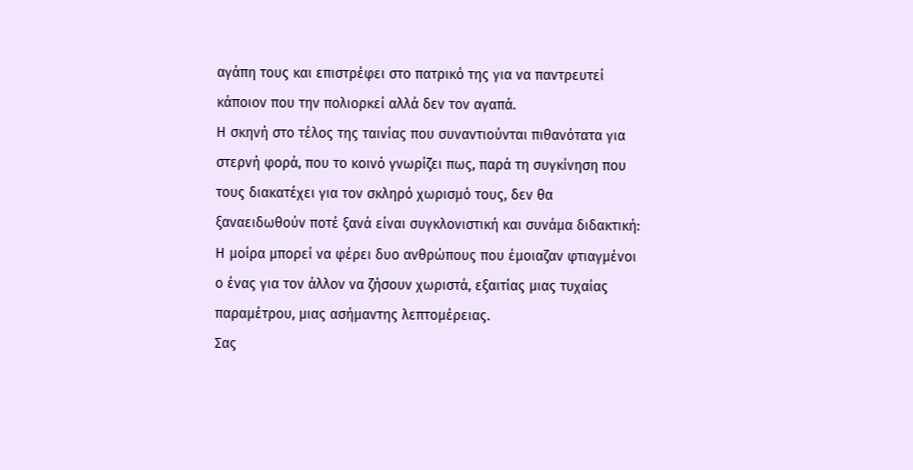αγάπη τους και επιστρέφει στο πατρικό της για να παντρευτεί κάποιον που την πολιορκεί αλλά δεν τον αγαπά.
Η σκηνή στο τέλος της ταινίας που συναντιούνται πιθανότατα για στερνή φορά, που το κοινό γνωρίζει πως, παρά τη συγκίνηση που τους διακατέχει για τον σκληρό χωρισμό τους, δεν θα ξαναειδωθούν ποτέ ξανά είναι συγκλονιστική και συνάμα διδακτική: Η μοίρα μπορεί να φέρει δυο ανθρώπους που έμοιαζαν φτιαγμένοι ο ένας για τον άλλον να ζήσουν χωριστά, εξαιτίας μιας τυχαίας παραμέτρου, μιας ασήμαντης λεπτομέρειας.
Σας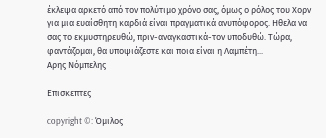έκλεψα αρκετό από τον πολύτιμο χρόνο σας, όμως ο ρόλος του Χορν για μια ευαίσθητη καρδιά είναι πραγματικά ανυπόφορος. Ηθελα να σας το εκμυστηρευθώ, πριν-αναγκαστικά-τον υποδυθώ. Τώρα, φαντάζομαι, θα υποψιάζεστε και ποια είναι η Λαμπέτη...
Αρης Νόμπελης

Επισκεπτες

copyright ©: Όμιλος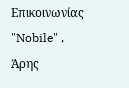Επικοινωνίας "Nobile" , Άρης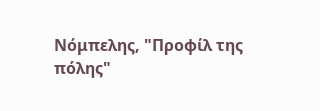Νόμπελης, "Προφίλ της πόλης"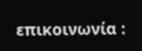επικοινωνία :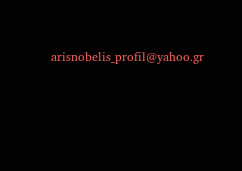arisnobelis_profil@yahoo.gr